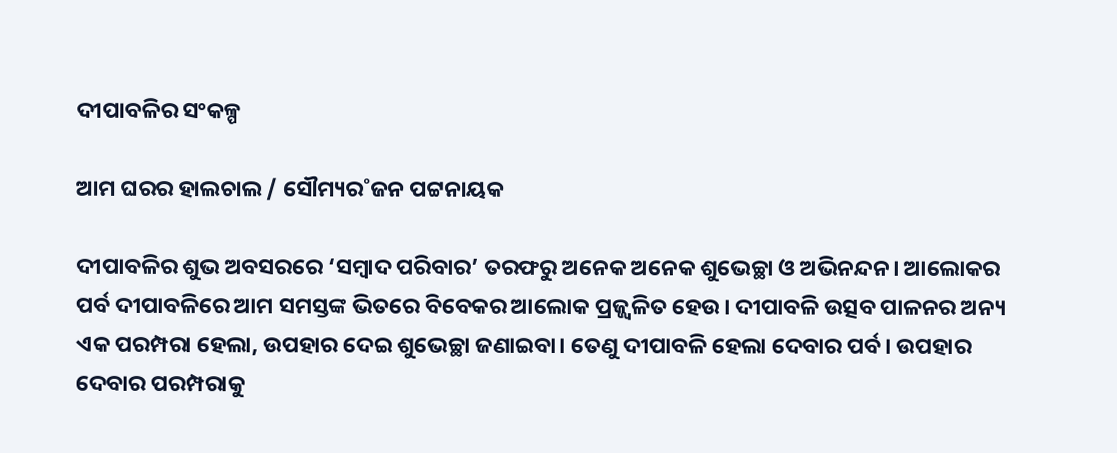ଦୀପାବଳିର ସଂକଳ୍ପ

ଆମ ଘରର ହାଲଚାଲ / ସୌମ୍ୟର˚ଜନ ପଟ୍ଟନାୟକ

ଦୀପାବଳିର ଶୁଭ ଅବସରରେ ‘ସମ୍ବାଦ ପରିବାର’ ତରଫରୁ ଅନେକ ଅନେକ ଶୁଭେଚ୍ଛା ଓ ଅଭିନନ୍ଦନ। ଆଲୋକର ପର୍ବ ଦୀପାବଳିରେ ଆମ ସମସ୍ତଙ୍କ ଭିତରେ ବିବେକର ଆଲୋକ ପ୍ରଜ୍ଜ୍ବଳିତ ହେଉ। ଦୀପାବଳି ଉତ୍ସବ ପାଳନର ଅନ୍ୟ ଏକ ପରମ୍ପରା ହେଲା, ଉପହାର ଦେଇ ଶୁଭେଚ୍ଛା ଜଣାଇବା। ତେଣୁ ଦୀପାବଳି ହେଲା ଦେବାର ପର୍ବ। ଉପହାର ଦେବାର ପରମ୍ପରାକୁ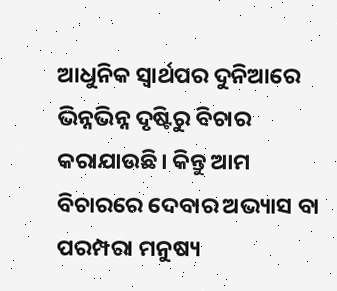ଆଧୁନିକ ସ୍ବାର୍ଥପର ଦୁନିଆରେ ଭିନ୍ନଭିନ୍ନ ଦୃଷ୍ଟିରୁ ବିଚାର କରାଯାଉଛି। କିନ୍ତୁ ଆମ ବିଚାରରେ ଦେବାର ଅଭ୍ୟାସ ବା ପରମ୍ପରା ମନୁଷ୍ୟ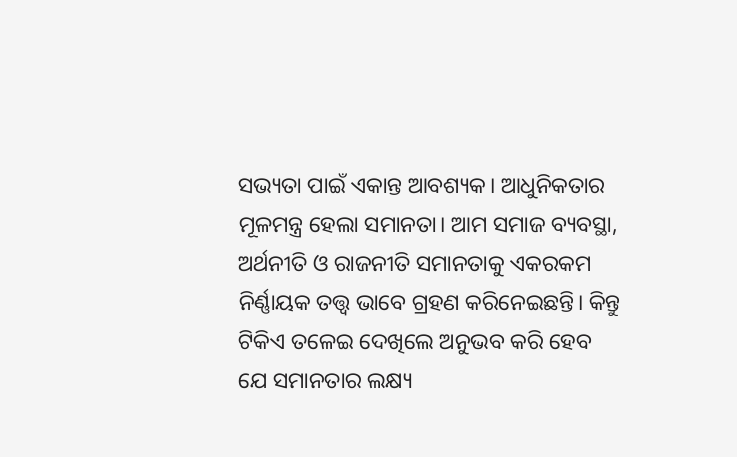ସଭ୍ୟତା ପାଇଁ ଏକାନ୍ତ ଆବଶ୍ୟକ। ଆଧୁନିକତାର ମୂଳମନ୍ତ୍ର ହେଲା ସମାନତା। ଆମ ସମାଜ ବ୍ୟବସ୍ଥା, ଅର୍ଥନୀତି ଓ ରାଜନୀତି ସମାନତାକୁ ଏକରକମ ନିର୍ଣ୍ଣାୟକ ତତ୍ତ୍ବ ଭାବେ ଗ୍ରହଣ କରିନେଇଛନ୍ତି। କିନ୍ତୁ ଟିକିଏ ତଳେଇ ଦେଖିଲେ ଅନୁଭବ କରି ହେବ ଯେ ସମାନତାର ଲକ୍ଷ୍ୟ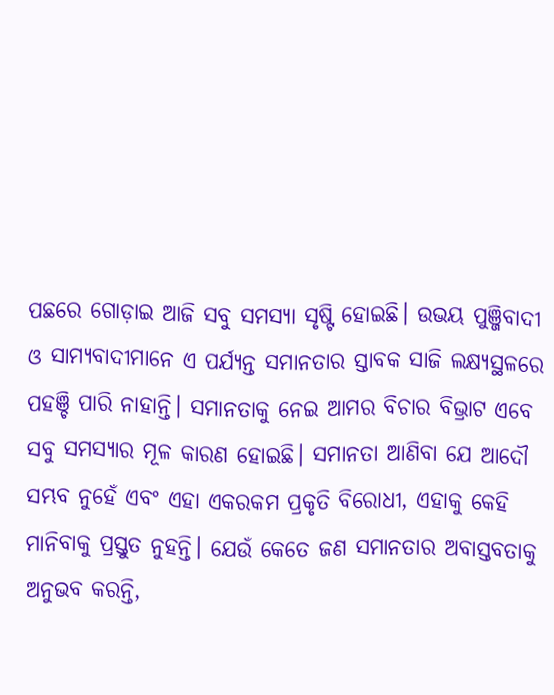ପଛରେ ଗୋଡ଼ାଇ ଆଜି ସବୁ ସମସ୍ୟା ସୃଷ୍ଟି ହୋଇଛି। ଉଭୟ ପୁଞ୍ଜିବାଦୀ ଓ ସାମ୍ୟବାଦୀମାନେ ଏ ପର୍ଯ୍ୟନ୍ତ ସମାନତାର ସ୍ତାବକ ସାଜି ଲକ୍ଷ୍ୟସ୍ଥଳରେ ପହଞ୍ଚି ପାରି ନାହାନ୍ତି। ସମାନତାକୁ ନେଇ ଆମର ବିଚାର ବିଭ୍ରାଟ ଏବେ ସବୁ ସମସ୍ୟାର ମୂଳ କାରଣ ହୋଇଛି। ସମାନତା ଆଣିବା ଯେ ଆଦୌ ସମ୍ଭବ ନୁହେଁ ଏବଂ ଏହା ଏକରକମ ପ୍ରକୃତି ବିରୋଧୀ, ଏହାକୁ କେହି ମାନିବାକୁ ପ୍ରସ୍ତୁତ ନୁହନ୍ତି। ଯେଉଁ କେତେ ଜଣ ସମାନତାର ଅବାସ୍ତବତାକୁ ଅନୁଭବ କରନ୍ତି,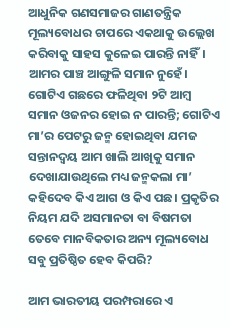ଆଧୁନିକ ଗଣସମାଜର ଗାଣତନ୍ତ୍ରିକ ମୂଲ୍ୟବୋଧର ଚାପରେ ଏକଥାକୁ ଉଲ୍ଲେଖ କରିବାକୁ ସାହସ କୁଳେଇ ପାରନ୍ତି ନାହିଁ। ଆମର ପାଞ୍ଚ ଆଙ୍ଗୁଳି ସମାନ ନୁହେଁ। ଗୋଟିଏ ଗଛରେ ଫଳିଥିବା ୨ଟି ଆମ୍ବ ସମାନ ଓଜନର ହୋଇ ନ ପାରନ୍ତି; ଗୋଟିଏ ମା’ର ପେଟରୁ ଜନ୍ମ ହୋଇଥିବା ଯମଜ ସନ୍ତାନଦ୍ବୟ ଆମ ଖାଲି ଆଖିକୁ ସମାନ ଦେଖାଯାଉଥିଲେ ମଧ୍ୟ ଜନ୍ମକଲା ମା’ କହିଦେବ କିଏ ଆଗ ଓ କିଏ ପଛ। ପ୍ରକୃତିର ନିୟମ ଯଦି ଅସମାନତା ବା ବିଷମତା ତେବେ ମାନବିକତାର ଅନ୍ୟ ମୂଲ୍ୟବୋଧ ସବୁ ପ୍ରତିଷ୍ଠିତ ହେବ କିପରି?

ଆମ ଭାରତୀୟ ପରମ୍ପରାରେ ଏ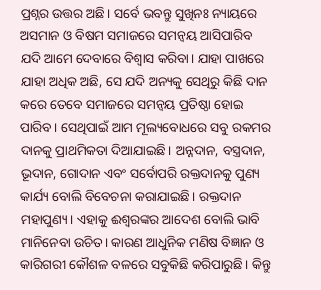ପ୍ରଶ୍ନର ଉତ୍ତର ଅଛି। ସର୍ବେ ଭବନ୍ତୁ ସୁଖିନଃ ନ୍ୟାୟରେ ଅସମାନ ଓ ବିଷମ ସମାଜରେ ସମନ୍ବୟ ଆସିପାରିବ ଯଦି ଆମେ ଦେବାରେ ବିଶ୍ବାସ କରିବା। ଯାହା ପାଖରେ ଯାହା ଅଧିକ ଅଛି, ସେ ଯଦି ଅନ୍ୟକୁ ସେଥିରୁ କିଛି ଦାନ କରେ ତେବେ ସମାଜରେ ସମନ୍ବୟ ପ୍ରତିଷ୍ଠା ହୋଇ ପାରିବ। ସେଥିପାଇଁ ଆମ ମୂଲ୍ୟବୋଧରେ ସବୁ ରକମର ଦାନକୁ ପ୍ରାଥମିକତା ଦିଆଯାଇଛି। ଅନ୍ନଦାନ, ବସ୍ତ୍ରଦାନ, ଭୂଦାନ, ଗୋଦାନ ଏବଂ ସର୍ବୋପରି ରକ୍ତଦାନକୁ ପୁଣ୍ୟ କାର୍ଯ୍ୟ ବୋଲି ବିବେଚନା କରାଯାଇଛି। ରକ୍ତଦାନ ମହାପୁଣ୍ୟ। ଏହାକୁ ଈଶ୍ବରଙ୍କର ଆଦେଶ ବୋଲି ଭାବି ମାନିନେବା ଉଚିତ। କାରଣ ଆଧୁନିକ ମଣିଷ ବିଜ୍ଞାନ ଓ କାରିଗରୀ କୌଶଳ ବଳରେ ସବୁକିଛି କରିପାରୁଛି। କିନ୍ତୁ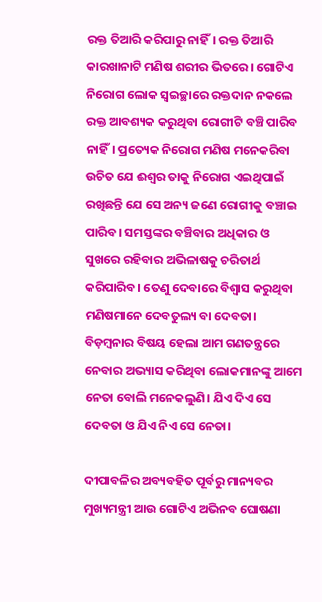ରକ୍ତ ତିଆରି କରିପାରୁ ନାହିଁ। ରକ୍ତ ତିଆରି କାରଖାନାଟି ମଣିଷ ଶରୀର ଭିତରେ। ଗୋଟିଏ ନିରୋଗ ଲୋକ ସ୍ବଇଚ୍ଛାରେ ରକ୍ତଦାନ ନକଲେ ରକ୍ତ ଆବଶ୍ୟକ କରୁଥିବା ରୋଗୀଟି ବଞ୍ଚି ପାରିବ ନାହିଁ। ପ୍ରତ୍ୟେକ ନିରୋଗ ମଣିଷ ମନେକରିବା ଉଚିତ ଯେ ଈଶ୍ବର ତାକୁ ନିରୋଗ ଏଇଥିପାଇଁ ରଖିଛନ୍ତି ଯେ ସେ ଅନ୍ୟ ଜଣେ ରୋଗୀକୁ ବଞ୍ଚାଇ ପାରିବ। ସମସ୍ତଙ୍କର ବଞ୍ଚିବାର ଅଧିକାର ଓ ସୁଖରେ ରହିବାର ଅଭିଳାଷକୁ ଚରିତାର୍ଥ କରିପାରିବ। ତେଣୁ ଦେବାରେ ବିଶ୍ବାସ କରୁଥିବା ମଣିଷମାନେ ଦେବତୁଲ୍ୟ ବା ଦେବତା। ବିଡ଼ମ୍ବନାର ବିଷୟ ହେଲା ଆମ ଗଣତନ୍ତ୍ରରେ ନେବାର ଅଭ୍ୟାସ କରିଥିବା ଲୋକମାନଙ୍କୁ ଆମେ ନେତା ବୋଲି ମନେକଲୁଣି। ଯିଏ ଦିଏ ସେ ଦେବତା ଓ ଯିଏ ନିଏ ସେ ନେତା।

ଦୀପାବଳିର ଅବ୍ୟବହିତ ପୂର୍ବରୁ ମାନ୍ୟବର ମୁଖ୍ୟମନ୍ତ୍ରୀ ଆଉ ଗୋଟିଏ ଅଭିନବ ଘୋଷଣା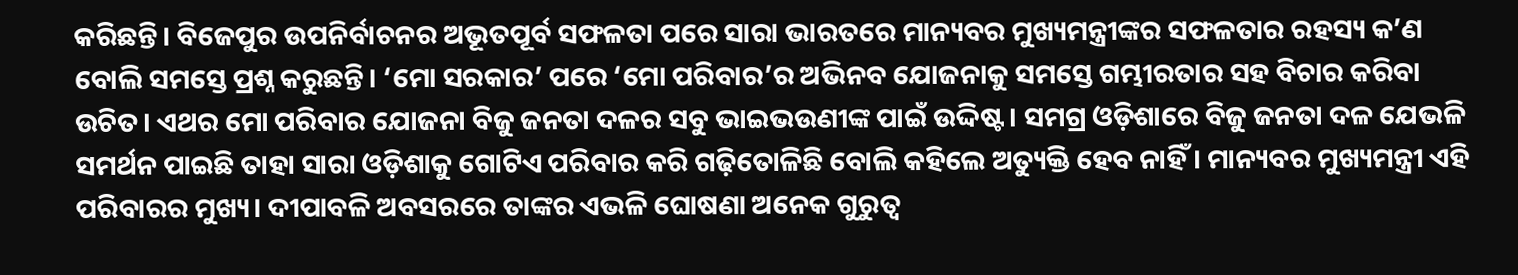କରିଛନ୍ତି। ବିଜେପୁର ଉପନିର୍ବାଚନର ଅଭୂତପୂର୍ବ ସଫଳତା ପରେ ସାରା ଭାରତରେ ମାନ୍ୟବର ମୁଖ୍ୟମନ୍ତ୍ରୀଙ୍କର ସଫଳତାର ରହସ୍ୟ କ’ଣ ବୋଲି ସମସ୍ତେ ପ୍ରଶ୍ନ କରୁଛନ୍ତି। ‘ମୋ ସରକାର’ ପରେ ‘ମୋ ପରିବାର’ର ଅଭିନବ ଯୋଜନାକୁ ସମସ୍ତେ ଗମ୍ଭୀରତାର ସହ ବିଚାର କରିବା ଉଚିତ। ଏଥର ମୋ ପରିବାର ଯୋଜନା ବିଜୁ ଜନତା ଦଳର ସବୁ ଭାଇଭଉଣୀଙ୍କ ପାଇଁ ଉଦ୍ଦିଷ୍ଟ। ସମଗ୍ର ଓଡ଼ିଶାରେ ବିଜୁ ଜନତା ଦଳ ଯେଭଳି ସମର୍ଥନ ପାଇଛି ତାହା ସାରା ଓଡ଼ିଶାକୁ ଗୋଟିଏ ପରିବାର କରି ଗଢ଼ିତୋଳିଛି ବୋଲି କହିଲେ ଅତ୍ୟୁକ୍ତି ହେବ ନାହିଁ। ମାନ୍ୟବର ମୁଖ୍ୟମନ୍ତ୍ରୀ ଏହି ପରିବାରର ମୁଖ୍ୟ। ଦୀପାବଳି ଅବସରରେ ତାଙ୍କର ଏଭଳି ଘୋଷଣା ଅନେକ ଗୁରୁତ୍ବ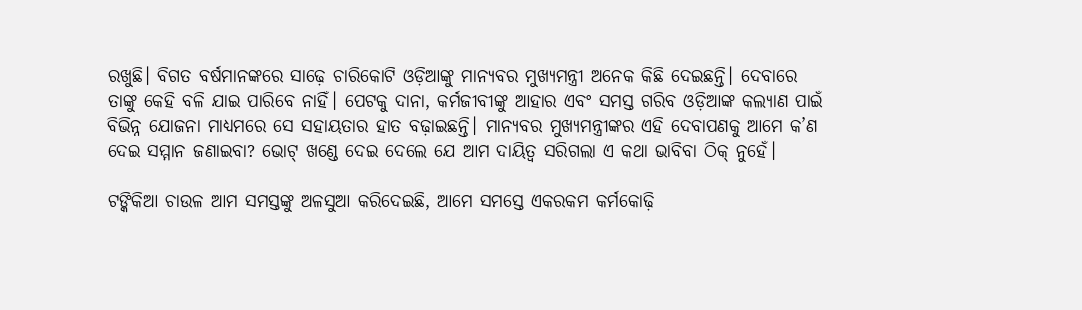ରଖୁଛି। ବିଗତ ବର୍ଷମାନଙ୍କରେ ସାଢ଼େ ଚାରିକୋଟି ଓଡ଼ିଆଙ୍କୁ ମାନ୍ୟବର ମୁଖ୍ୟମନ୍ତ୍ରୀ ଅନେକ କିଛି ଦେଇଛନ୍ତି। ଦେବାରେ ତାଙ୍କୁ କେହି ବଳି ଯାଇ ପାରିବେ ନାହିଁ। ପେଟକୁ ଦାନା, କର୍ମଜୀବୀଙ୍କୁ ଆହାର ଏବଂ ସମସ୍ତ ଗରିବ ଓଡ଼ିଆଙ୍କ କଲ୍ୟାଣ ପାଇଁ ବିଭିନ୍ନ ଯୋଜନା ମାଧ୍ୟମରେ ସେ ସହାୟତାର ହାତ ବଢ଼ାଇଛନ୍ତି। ମାନ୍ୟବର ମୁଖ୍ୟମନ୍ତ୍ରୀଙ୍କର ଏହି ଦେବାପଣକୁ ଆମେ କ’ଣ ଦେଇ ସମ୍ମାନ ଜଣାଇବା? ଭୋଟ୍ ଖଣ୍ଡେ ଦେଇ ଦେଲେ ଯେ ଆମ ଦାୟିତ୍ବ ସରିଗଲା ଏ କଥା ଭାବିବା ଠିକ୍ ନୁହେଁ।

ଟଙ୍କିକିଆ ଚାଉଳ ଆମ ସମସ୍ତଙ୍କୁ ଅଳସୁଆ କରିଦେଇଛି, ଆମେ ସମସ୍ତେ ଏକରକମ କର୍ମକୋଢ଼ି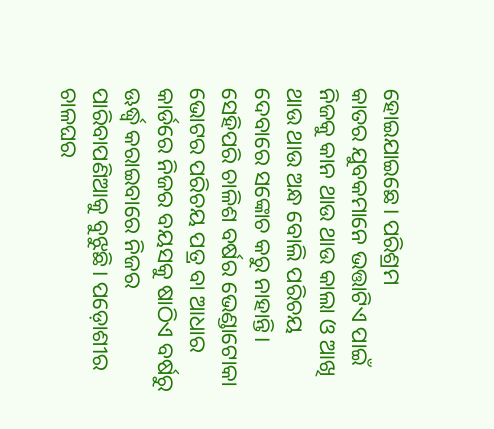ହୋଇଯାଇଛେ। ପରିଶ୍ରମ କାତର ‌ଯୁବକମାନେ ଭତ୍ତାଟିଏ ପାଇଁ ନିଜକୁ କାନ ଥାଉ ଥାଉ କାଲା ଓ ଆଖି ଥାଉ ଥାଉ ଅନ୍ଧ ବୋଲି ପରିଚୟ ଦେବାରେ ସଙ୍କୋଚ କରୁ ନାହାନ୍ତି। ସେହିପରି ଚାଳିଶ ବର୍ଷର ଭେଣ୍ଡାଟୋକା ଭୋଟର ପରିଚୟ ପତ୍ର ବା ଆଧାର କାର୍ଡରେ ନିଜର ବୟସକୁ ଷାଠିଏ ବର୍ଷରୁ ଊର୍ଦ୍ଧ୍ବ କରାଇବାରେ ନିଜର ପାରିବାପଣିଆକୁ ବୁଝୁଛି। ପଡ଼ୋଶୀର ଚାଳଘର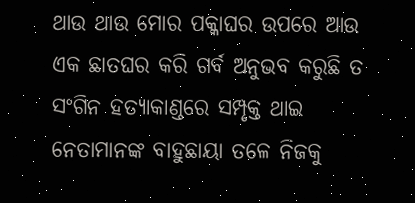ଥାଉ ଥାଉ ମୋର ପକ୍କାଘର ଉପରେ ଆଉ ଏକ ଛାତଘର କରି ଗର୍ବ ଅନୁଭବ କରୁଛି ତ ସଂଗିନ ହତ୍ୟାକାଣ୍ଡରେ ସମ୍ପୃକ୍ତ ଥାଇ ନେତାମାନଙ୍କ ବାହୁଛାୟା ତଳେ ନିଜକୁ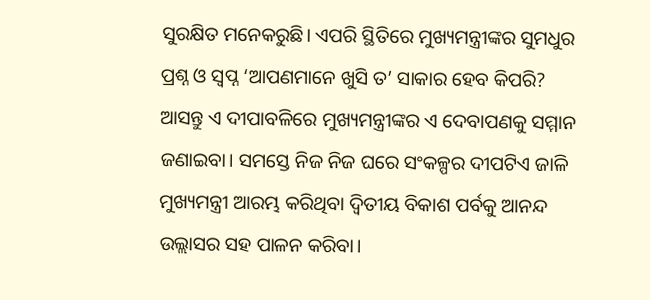ସୁରକ୍ଷିତ ମନେକରୁଛି। ଏପରି ସ୍ଥିତିରେ ମୁଖ୍ୟମନ୍ତ୍ରୀଙ୍କର ସୁମଧୁର ପ୍ରଶ୍ନ ଓ ସ୍ବପ୍ନ ‘ଆପଣମାନେ ଖୁସି ତ’ ସାକାର ହେବ କିପରି? ଆସନ୍ତୁ ଏ ଦୀପାବଳିରେ ମୁଖ୍ୟମନ୍ତ୍ରୀଙ୍କର ଏ ଦେବାପଣକୁ ସମ୍ମାନ ଜଣାଇବା। ସମସ୍ତେ ନିଜ ନିଜ ଘରେ ସଂକଳ୍ପର ଦୀପଟିଏ ଜାଳି ମୁଖ୍ୟମନ୍ତ୍ରୀ ଆରମ୍ଭ କରିଥିବା ଦ୍ବିତୀୟ ବିକାଶ ପର୍ବକୁ ଆନନ୍ଦ ଉଲ୍ଲାସର ସହ ପାଳନ କରିବା।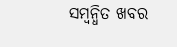ସମ୍ବନ୍ଧିତ ଖବର